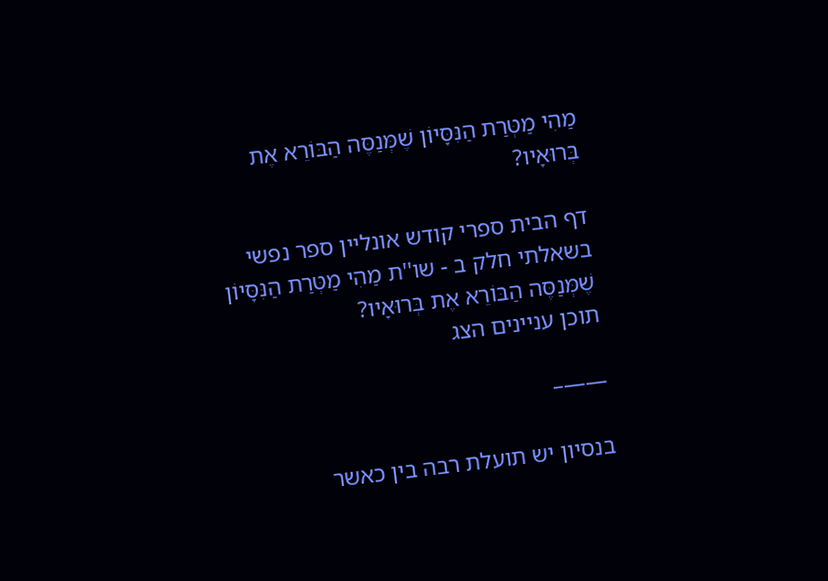מַהִי מַטְּרַת הַנִּסָּיוֹן שֶׁמְּנַסֶּה הַבּוֹרֵא אֶת בְּרוּאָיו?

דף הבית ספרי קודש אונליין ספר נפשי בשאלתי חלק ב - שו''ת מַהִי מַטְּרַת הַנִּסָּיוֹן שֶׁמְּנַסֶּה הַבּוֹרֵא אֶת בְּרוּאָיו?
תוכן עניינים הצג

——–

בנסיון יש תועלת רבה בין כאשר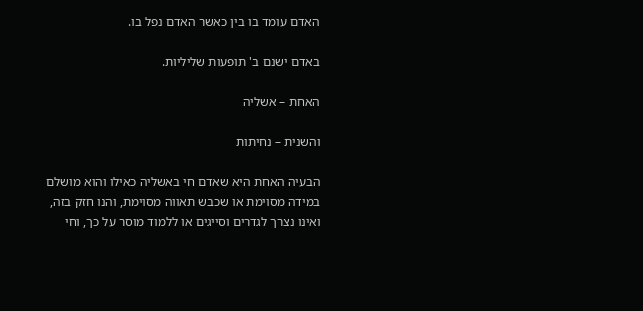האדם עומד בו בין כאשר האדם נפל בו.

באדם ישנם ב' תופעות שליליות.

האחת – אשליה

והשנית – נחיתות

הבעיה האחת היא שאדם חי באשליה כאילו והוא מושלם במידה מסוימת או שכבש תאווה מסוימת, והנו חזק בזה, ואינו נצרך לגדרים וסייגים או ללמוד מוסר על כך, וחי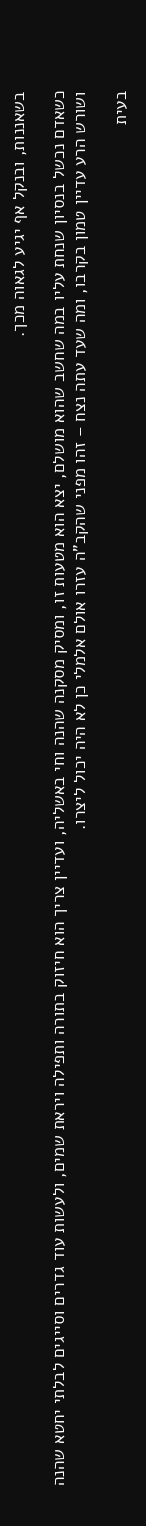בשאננות, ובנקל אף יגיע לגאוה מכך.

כשאדם נכשל בנסיון שנחת עליו במה שחשב שהוא מושלם, יצא הוא מטעות זו, ומסיק מסקנה שהנה וחי באשליה, ועדיין צריך הוא חיזוק בתורה ותפילה ויראת שמים, ולעשות עוד גדרים וסייגים לבלתי יחטא שהנה ושורש הרע עדיין טמון בקרבו, ומה שעד עתה נצח – זהו מפני שהקב"ה עזרו אולם אלמלי כן לא היה יכול ליצרו.

בעית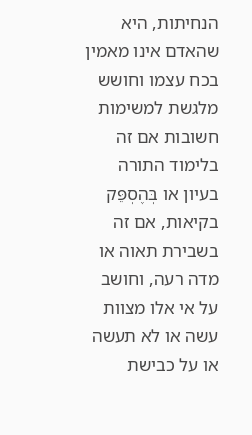הנחיתות, היא שהאדם אינו מאמין בכח עצמו וחושש מלגשת למשימות חשובות אם זה בלימוד התורה בעיון או בְּהֶסְפֵּק בקיאות, אם זה בשבירת תאוה או מדה רעה, וחושב על אי אלו מצוות עשה או לא תעשה או על כבישת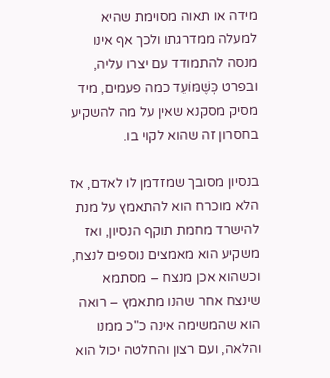מידה או תאוה מסוימת שהיא למעלה ממדרגתו ולכך אף אינו מנסה להתמודד עם יצרו עליה, ובפרט כְּשֶׁמּוֹעֵד כמה פעמים, מיד מסיק מסקנא שאין על מה להשקיע בחסרון זה שהוא לקוי בו.

בנסיון מסובך שמזדמן לו לאדם, אז הלא מוכרח הוא להתאמץ על מנת להישרד מחמת תוקף הנסיון, ואז משקיע הוא מאמצים נוספים לנצח, וכשהוא אכן מנצח – מסתמא שינצח אחר שהנו מתאמץ – רואה הוא שהמשימה אינה כ"כ ממנו והלאה, ועם רצון והחלטה יכול הוא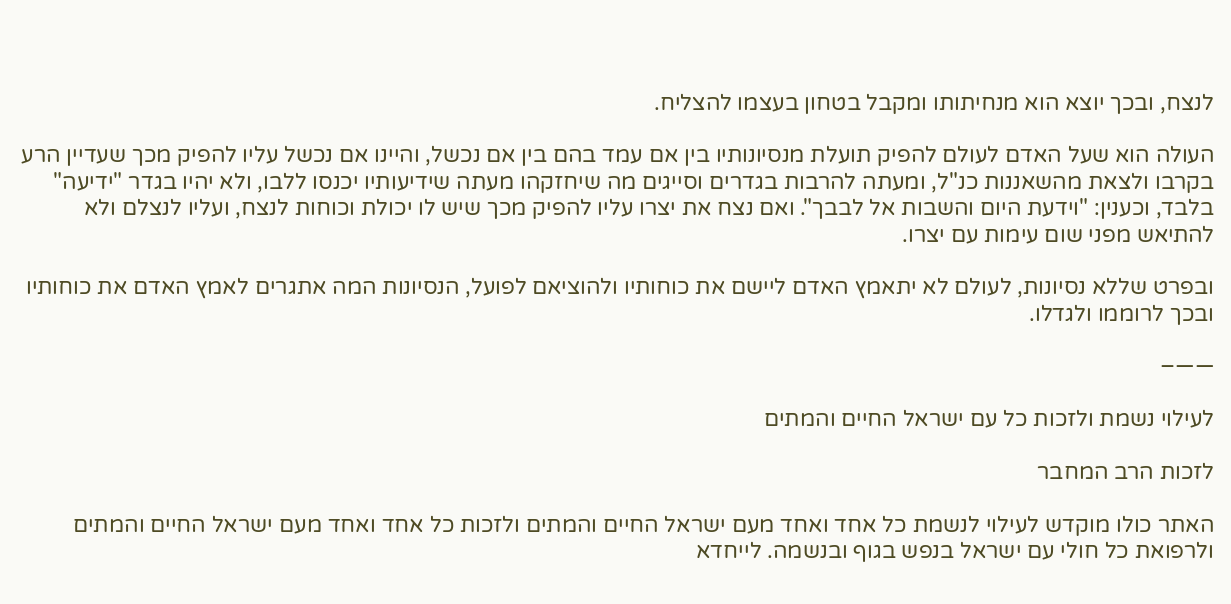לנצח, ובכך יוצא הוא מנחיתותו ומקבל בטחון בעצמו להצליח.

העולה הוא שעל האדם לעולם להפיק תועלת מנסיונותיו בין אם עמד בהם בין אם נכשל, והיינו אם נכשל עליו להפיק מכך שעדיין הרע בקרבו ולצאת מהשאננות כנ"ל, ומעתה להרבות בגדרים וסייגים מה שיחזקהו מעתה שידיעותיו יכנסו ללבו, ולא יהיו בגדר "ידיעה" בלבד, וכענין: "וידעת היום והשבות אל לבבך". ואם נצח את יצרו עליו להפיק מכך שיש לו יכולת וכוחות לנצח, ועליו לנצלם ולא להתיאש מפני שום עימות עם יצרו.

ובפרט שללא נסיונות, לעולם לא יתאמץ האדם ליישם את כוחותיו ולהוציאם לפועל, הנסיונות המה אתגרים לאמץ האדם את כוחותיו ובכך לרוממו ולגדלו.

——–

לעילוי נשמת ולזכות כל עם ישראל החיים והמתים

לזכות הרב המחבר

האתר כולו מוקדש לעילוי לנשמת כל אחד ואחד מעם ישראל החיים והמתים ולזכות כל אחד ואחד מעם ישראל החיים והמתים ולרפואת כל חולי עם ישראל בנפש בגוף ובנשמה. לייחדא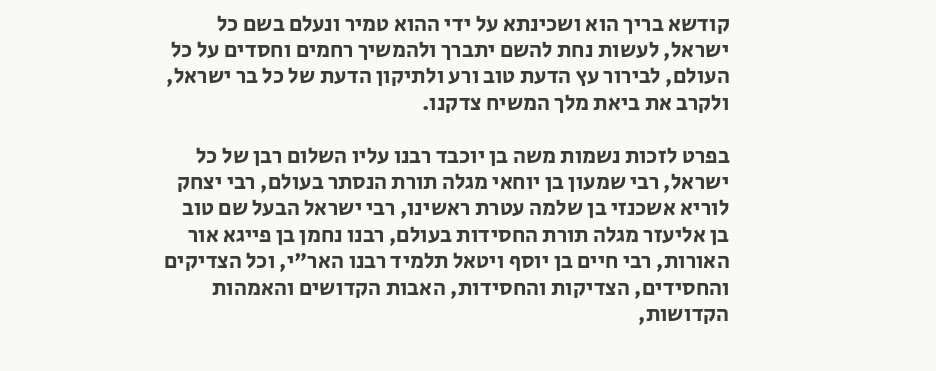קודשא בריך הוא ושכינתא על ידי ההוא טמיר ונעלם בשם כל ישראל, לעשות נחת להשם יתברך ולהמשיך רחמים וחסדים על כל העולם, לבירור עץ הדעת טוב ורע ולתיקון הדעת של כל בר ישראל, ולקרב את ביאת מלך המשיח צדקנו.

בפרט לזכות נשמות משה בן יוכבד רבנו עליו השלום רבן של כל ישראל, רבי שמעון בן יוחאי מגלה תורת הנסתר בעולם, רבי יצחק לוריא אשכנזי בן שלמה עטרת ראשינו, רבי ישראל הבעל שם טוב בן אליעזר מגלה תורת החסידות בעולם, רבנו נחמן בן פייגא אור האורות, רבי חיים בן יוסף ויטאל תלמיד רבנו האר"י, וכל הצדיקים והחסידים, הצדיקות והחסידות, האבות הקדושים והאמהות הקדושות,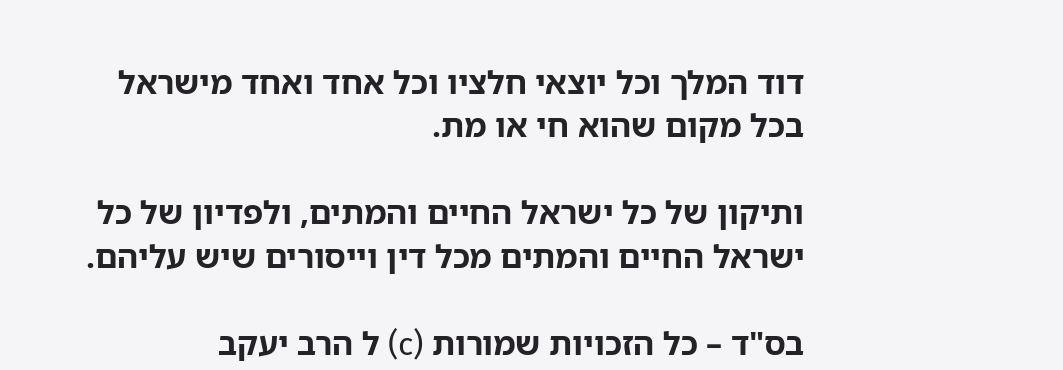דוד המלך וכל יוצאי חלציו וכל אחד ואחד מישראל בכל מקום שהוא חי או מת.

ותיקון של כל ישראל החיים והמתים, ולפדיון של כל ישראל החיים והמתים מכל דין וייסורים שיש עליהם.

בס"ד – כל הזכויות שמורות (c) ל הרב יעקב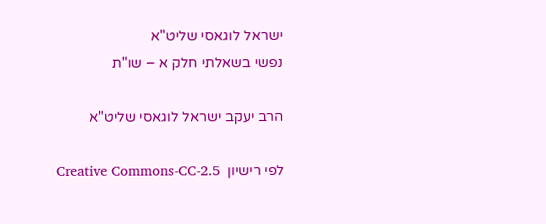ישראל לוגאסי שליט"א
נפשי בשאלתי חלק א – שו"ת

הרב יעקב ישראל לוגאסי שליט"א

לפי רישיון  Creative Commons-CC-2.5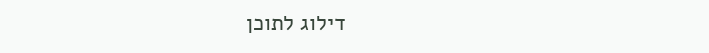דילוג לתוכן